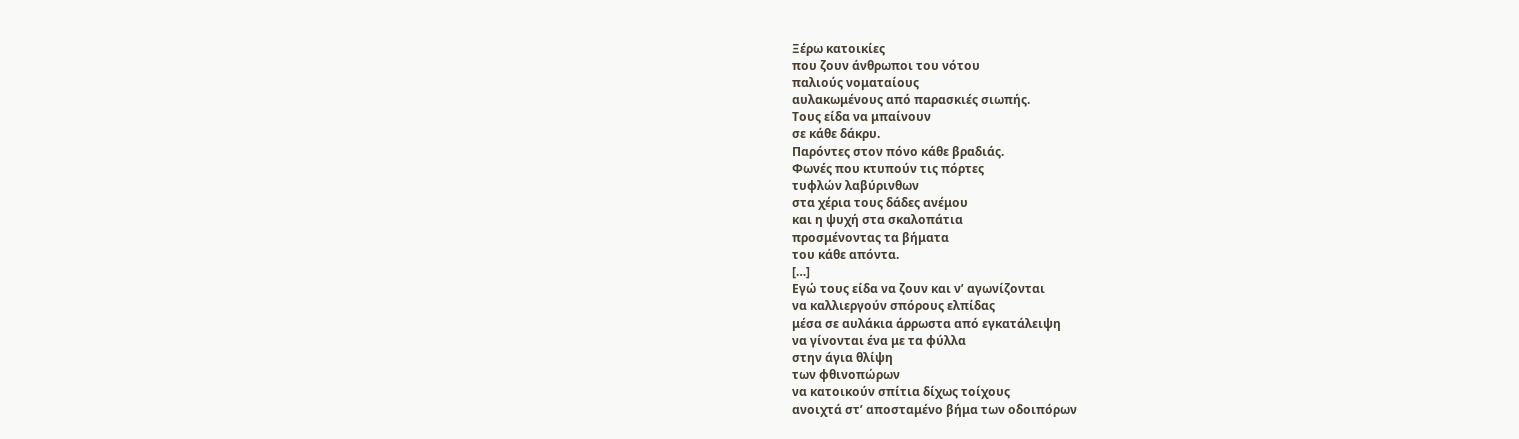Ξέρω κατοικίες
που ζουν άνθρωποι του νότου
παλιούς νοματαίους
αυλακωμένους από παρασκιές σιωπής.
Τους είδα να μπαίνουν
σε κάθε δάκρυ.
Παρόντες στον πόνο κάθε βραδιάς.
Φωνές που κτυπούν τις πόρτες
τυφλών λαβύρινθων
στα χέρια τους δάδες ανέμου
και η ψυχή στα σκαλοπάτια
προσμένοντας τα βήματα
του κάθε απόντα.
[…]
Εγώ τους είδα να ζουν και ν’ αγωνίζονται
να καλλιεργούν σπόρους ελπίδας
μέσα σε αυλάκια άρρωστα από εγκατάλειψη
να γίνονται ένα με τα φύλλα
στην άγια θλίψη
των φθινοπώρων
να κατοικούν σπίτια δίχως τοίχους
ανοιχτά στ’ αποσταμένο βήμα των οδοιπόρων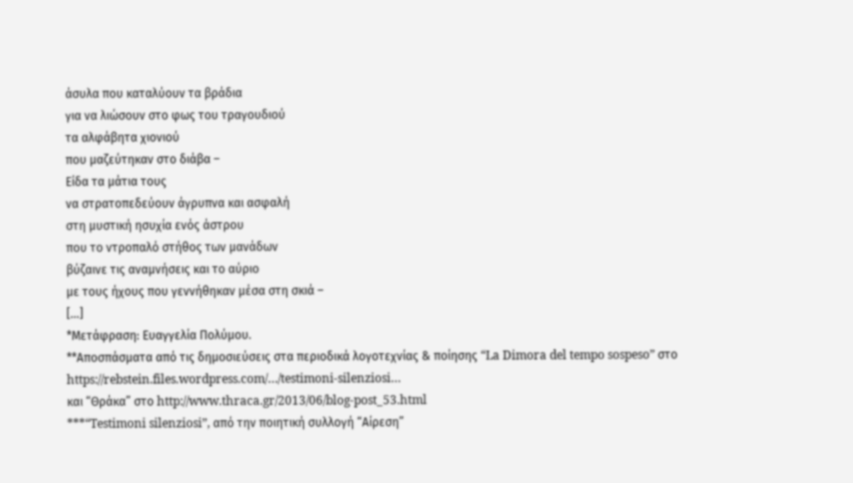άσυλα που καταλύουν τα βράδια
για να λιώσουν στο φως του τραγουδιού
τα αλφάβητα χιονιού
που μαζεύτηκαν στο διάβα –
Είδα τα μάτια τους
να στρατοπεδεύουν άγρυπνα και ασφαλή
στη μυστική ησυχία ενός άστρου
που το ντροπαλό στήθος των μανάδων
βύζαινε τις αναμνήσεις και το αύριο
με τους ήχους που γεννήθηκαν μέσα στη σκιά –
[…]
*Μετάφραση: Ευαγγελία Πολύμου.
**Αποσπάσματα από τις δημοσιεύσεις στα περιοδικά λογοτεχνίας & ποίησης “La Dimora del tempo sospeso” στο https://rebstein.files.wordpress.com/…/testimoni-silenziosi…
και “Θράκα” στο http://www.thraca.gr/2013/06/blog-post_53.html
***“Testimoni silenziosi”, από την ποιητική συλλογή “Αίρεση”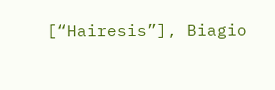[“Hairesis”], Biagio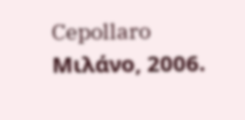Cepollaro Mιλάνο, 2006.